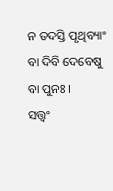ନ ତଦସ୍ତି ପୃଥିବ୍ୟାଂ ବା ଦିବି ଦେବେଷୁ ବା ପୁନଃ ।
ସତ୍ତ୍ୱଂ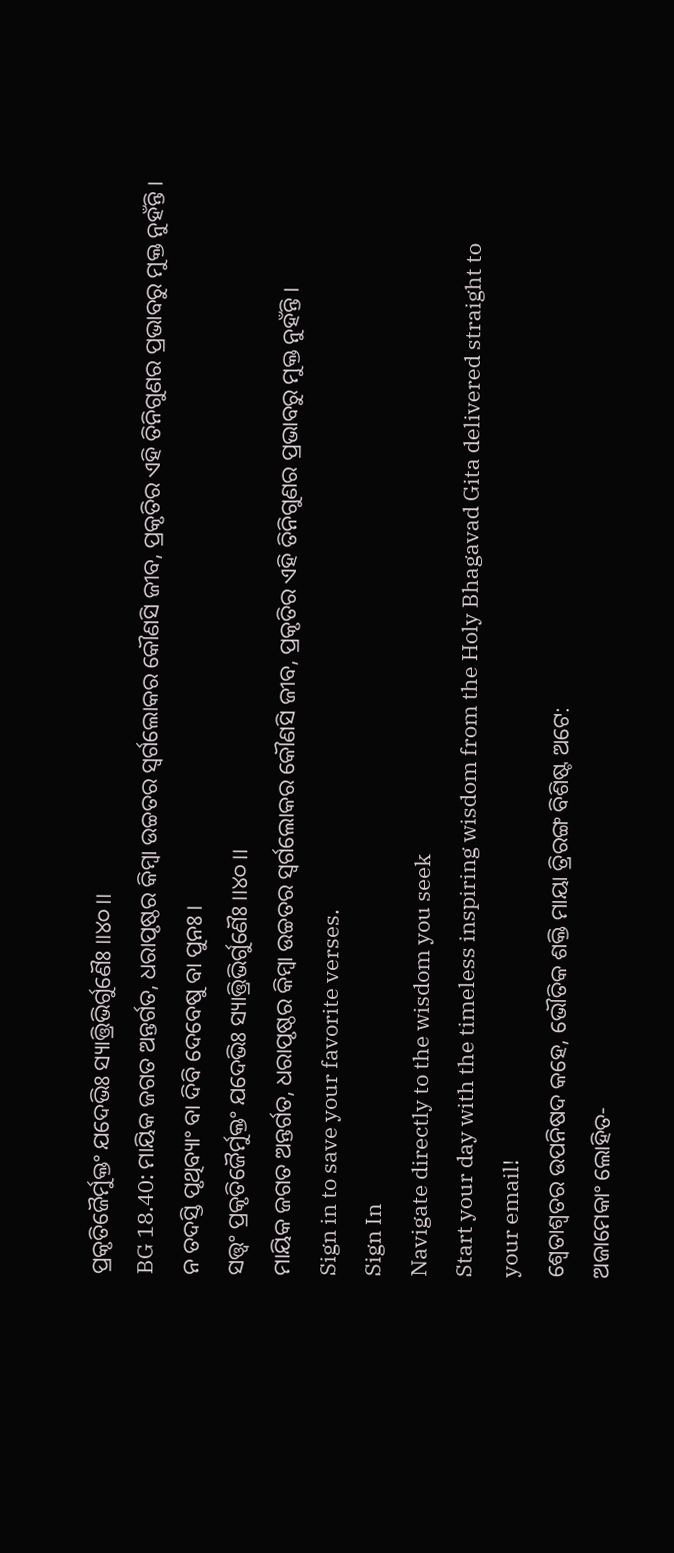ପ୍ରକୃତିଜୈର୍ମୁକ୍ତଂ ଯଦେଭିଃ ସ୍ୟାତ୍ତ୍ରିଭିର୍ଗୁଣୈଃ ।।୪୦।।
BG 18.40: ମାୟିକ ଜଗତ ଅନ୍ତର୍ଗତ, ଧରାପୃଷ୍ଠର କିମ୍ବା ଉଚ୍ଚତର ସ୍ୱର୍ଗଲୋକର କୌଣସି ଜୀବ, ପ୍ରକୃତିର ଏହି ତିନିଗୁଣର ପ୍ରଭାବରୁ ମୁକ୍ତ ନୁହଁନ୍ତି ।
ନ ତଦସ୍ତି ପୃଥିବ୍ୟାଂ ବା ଦିବି ଦେବେଷୁ ବା ପୁନଃ ।
ସତ୍ତ୍ୱଂ ପ୍ରକୃତିଜୈର୍ମୁକ୍ତଂ ଯଦେଭିଃ ସ୍ୟାତ୍ତ୍ରିଭିର୍ଗୁଣୈଃ ।।୪୦।।
ମାୟିକ ଜଗତ ଅନ୍ତର୍ଗତ, ଧରାପୃଷ୍ଠର କିମ୍ବା ଉଚ୍ଚତର ସ୍ୱର୍ଗଲୋକର କୌଣସି ଜୀବ, ପ୍ରକୃତିର ଏହି ତିନିଗୁଣର ପ୍ରଭାବରୁ ମୁକ୍ତ ନୁହଁନ୍ତି ।
Sign in to save your favorite verses.
Sign In
Navigate directly to the wisdom you seek
Start your day with the timeless inspiring wisdom from the Holy Bhagavad Gita delivered straight to your email!
ଶ୍ୱେତାଶ୍ୱତର ଉପନିଷଦ କହେ, ଭୌତିକ ଶକ୍ତି ମାୟା ତ୍ରିରଙ୍ଗ ବିଶିଷ୍ଟ ଅଟେ:
ଅଜାମେକାଂ ଲୋହିତ-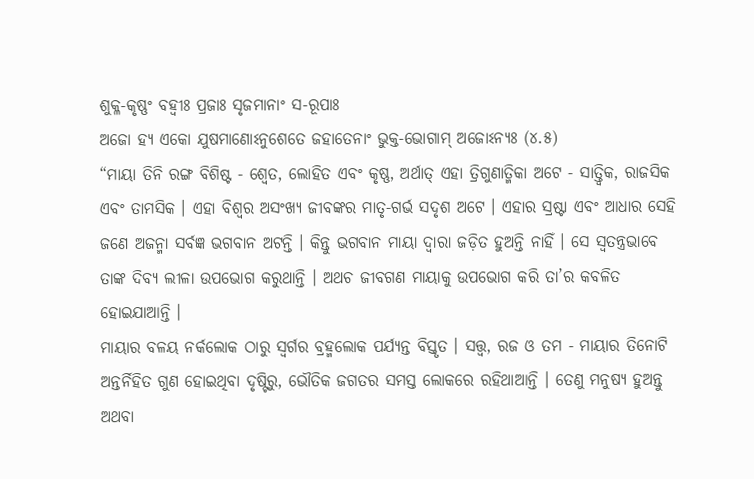ଶୁକ୍ଳ-କୃଷ୍ଣଂ ବହ୍ୱୀଃ ପ୍ରଜାଃ ସୃଜମାନାଂ ସ-ରୂପାଃ
ଅଜୋ ହ୍ୟ ଏକୋ ଯୁଷମାଣୋଽନୁଶେତେ ଜହାତେନାଂ ଭୁକ୍ତ-ଭୋଗାମ୍ ଅଜୋଽନ୍ୟଃ (୪.୫)
“ମାୟା ତିନି ରଙ୍ଗ ବିଶିଷ୍ଟ - ଶ୍ୱେତ, ଲୋହିତ ଏବଂ କୃଷ୍ଣ, ଅର୍ଥାତ୍ ଏହା ତ୍ରିଗୁଣାତ୍ମିକା ଅଟେ - ସାତ୍ତ୍ୱିକ, ରାଜସିକ ଏବଂ ତାମସିକ । ଏହା ବିଶ୍ୱର ଅସଂଖ୍ୟ ଜୀବଙ୍କର ମାତୃ-ଗର୍ଭ ସଦୃଶ ଅଟେ । ଏହାର ସ୍ରଷ୍ଟା ଏବଂ ଆଧାର ସେହି ଜଣେ ଅଜନ୍ମା ସର୍ବଜ୍ଞ ଭଗବାନ ଅଟନ୍ତି । କିନ୍ତୁ ଭଗବାନ ମାୟା ଦ୍ୱାରା ଜଡ଼ିତ ହୁଅନ୍ତି ନାହିଁ । ସେ ସ୍ୱତନ୍ତ୍ରଭାବେ ତାଙ୍କ ଦିବ୍ୟ ଲୀଳା ଉପଭୋଗ କରୁଥାନ୍ତି । ଅଥଚ ଜୀବଗଣ ମାୟାକୁ ଉପଭୋଗ କରି ତା’ର କବଳିତ ହୋଇଯାଆନ୍ତି ।
ମାୟାର ବଳୟ ନର୍କଲୋକ ଠାରୁ ସ୍ୱର୍ଗର ବ୍ରହ୍ମଲୋକ ପର୍ଯ୍ୟନ୍ତ ବିସ୍ତୃତ । ସତ୍ତ୍ୱ, ରଜ ଓ ତମ - ମାୟାର ତିନୋଟି ଅନ୍ତର୍ନିହିତ ଗୁଣ ହୋଇଥିବା ଦୃଷ୍ଟିରୁ, ଭୌତିକ ଜଗତର ସମସ୍ତ ଲୋକରେ ରହିଥାଆନ୍ତି । ତେଣୁ ମନୁଷ୍ୟ ହୁଅନ୍ତୁ ଅଥବା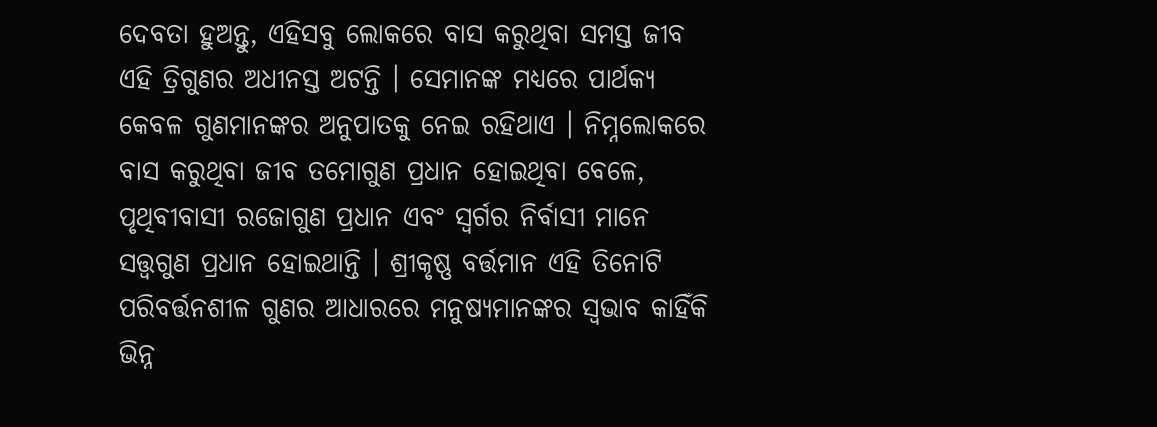ଦେବତା ହୁଅନ୍ତୁ, ଏହିସବୁ ଲୋକରେ ବାସ କରୁଥିବା ସମସ୍ତ ଜୀବ ଏହି ତ୍ରିଗୁଣର ଅଧୀନସ୍ତ ଅଟନ୍ତି । ସେମାନଙ୍କ ମଧ୍ୟରେ ପାର୍ଥକ୍ୟ କେବଳ ଗୁଣମାନଙ୍କର ଅନୁପାତକୁ ନେଇ ରହିଥାଏ । ନିମ୍ନଲୋକରେ ବାସ କରୁଥିବା ଜୀବ ତମୋଗୁଣ ପ୍ରଧାନ ହୋଇଥିବା ବେଳେ, ପୃଥିବୀବାସୀ ରଜୋଗୁଣ ପ୍ରଧାନ ଏବଂ ସ୍ୱର୍ଗର ନିର୍ବାସୀ ମାନେ ସତ୍ତ୍ୱଗୁଣ ପ୍ରଧାନ ହୋଇଥାନ୍ତି । ଶ୍ରୀକୃଷ୍ଣ ବର୍ତ୍ତମାନ ଏହି ତିନୋଟି ପରିବର୍ତ୍ତନଶୀଳ ଗୁଣର ଆଧାରରେ ମନୁଷ୍ୟମାନଙ୍କର ସ୍ୱଭାବ କାହିଁକି ଭିନ୍ନ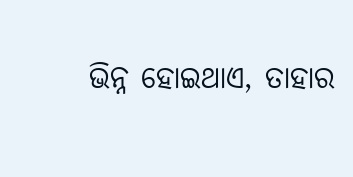ଭିନ୍ନ ହୋଇଥାଏ, ତାହାର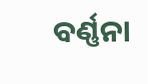ବର୍ଣ୍ଣନା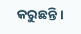କରୁଛନ୍ତି ।